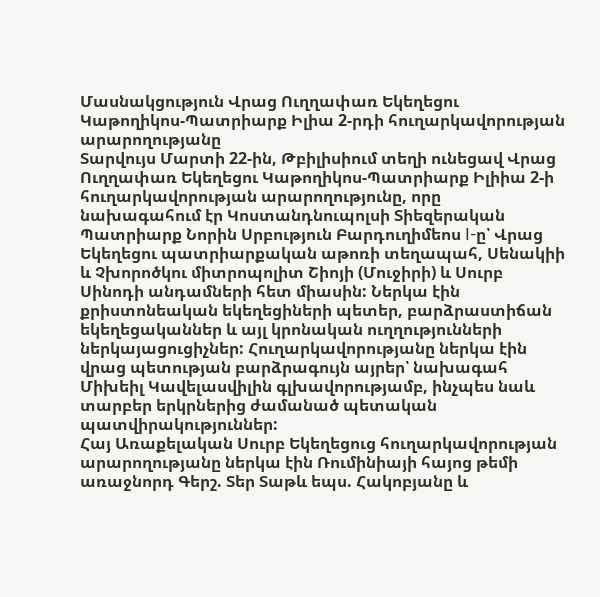Մասնակցություն Վրաց Ուղղափառ Եկեղեցու Կաթողիկոս-Պատրիարք Իլիա 2-րդի հուղարկավորության արարողությանը
Տարվույս Մարտի 22-ին, Թբիլիսիում տեղի ունեցավ Վրաց Ուղղափառ Եկեղեցու Կաթողիկոս-Պատրիարք Իլիիա 2-ի հուղարկավորության արարողությունը, որը նախագահում էր Կոստանդնուպոլսի Տիեզերական Պատրիարք Նորին Սրբություն Բարդուղիմեոս I-ը՝ Վրաց Եկեղեցու պատրիարքական աթոռի տեղապահ, Սենակիի և Չխորոծկու միտրոպոլիտ Շիոյի (Մուջիրի) և Սուրբ Սինոդի անդամների հետ միասին: Ներկա էին քրիստոնեական եկեղեցիների պետեր, բարձրաստիճան եկեղեցականներ և այլ կրոնական ուղղությունների ներկայացուցիչներ: Հուղարկավորությանը ներկա էին վրաց պետության բարձրագույն այրեր՝ նախագահ Միխեիլ Կավելասվիլին գլխավորությամբ, ինչպես նաև տարբեր երկրներից ժամանած պետական պատվիրակություններ:
Հայ Առաքելական Սուրբ Եկեղեցուց հուղարկավորության արարողությանը ներկա էին Ռումինիայի հայոց թեմի առաջնորդ Գերշ. Տեր Տաթև եպս. Հակոբյանը և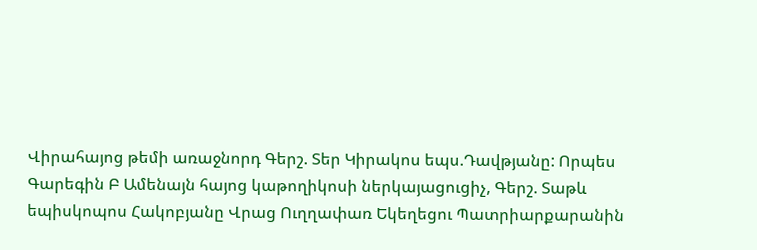Վիրահայոց թեմի առաջնորդ Գերշ. Տեր Կիրակոս եպս.Դավթյանը: Որպես Գարեգին Բ Ամենայն հայոց կաթողիկոսի ներկայացուցիչ, Գերշ. Տաթև եպիսկոպոս Հակոբյանը Վրաց Ուղղափառ Եկեղեցու Պատրիարքարանին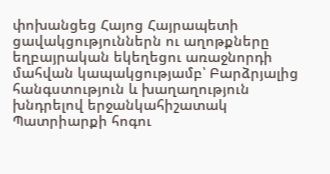փոխանցեց Հայոց Հայրապետի ցավակցություններն ու աղոթքները եղբայրական եկեղեցու առաջնորդի մահվան կապակցությամբ՝ Բարձրյալից հանգստություն և խաղաղություն խնդրելով երջանկահիշատակ Պատրիարքի հոգու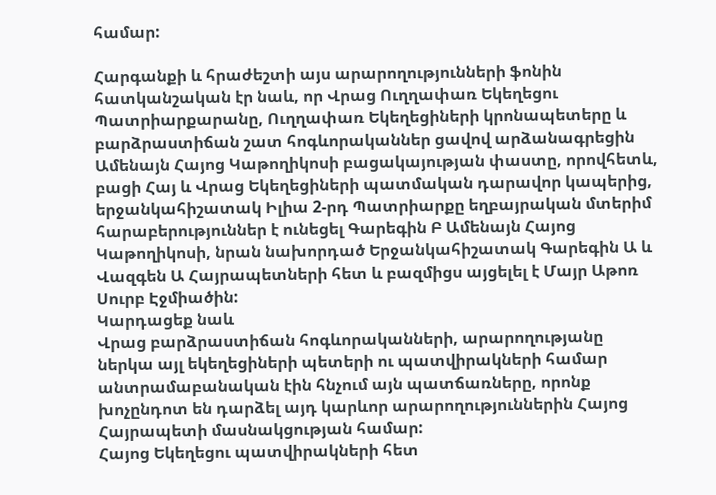համար:

Հարգանքի և հրաժեշտի այս արարողությունների ֆոնին հատկանշական էր նաև, որ Վրաց Ուղղափառ Եկեղեցու Պատրիարքարանը, Ուղղափառ Եկեղեցիների կրոնապետերը և բարձրաստիճան շատ հոգևորականներ ցավով արձանագրեցին Ամենայն Հայոց Կաթողիկոսի բացակայության փաստը, որովհետև, բացի Հայ և Վրաց Եկեղեցիների պատմական դարավոր կապերից, երջանկահիշատակ Իլիա 2-րդ Պատրիարքը եղբայրական մտերիմ հարաբերություններ է ունեցել Գարեգին Բ Ամենայն Հայոց Կաթողիկոսի, նրան նախորդած Երջանկահիշատակ Գարեգին Ա և Վազգեն Ա Հայրապետների հետ և բազմիցս այցելել է Մայր Աթոռ Սուրբ Էջմիածին:
Կարդացեք նաև
Վրաց բարձրաստիճան հոգևորականների, արարողությանը ներկա այլ եկեղեցիների պետերի ու պատվիրակների համար անտրամաբանական էին հնչում այն պատճառները, որոնք խոչընդոտ են դարձել այդ կարևոր արարողություններին Հայոց Հայրապետի մասնակցության համար:
Հայոց Եկեղեցու պատվիրակների հետ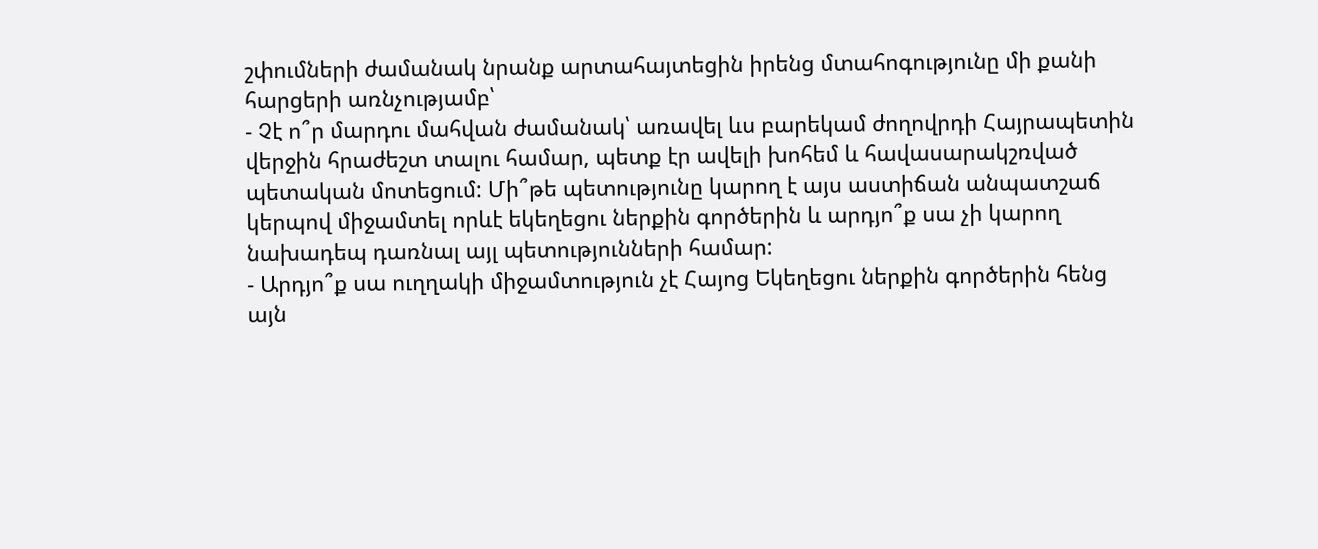շփումների ժամանակ նրանք արտահայտեցին իրենց մտահոգությունը մի քանի հարցերի առնչությամբ՝
- Չէ ո՞ր մարդու մահվան ժամանակ՝ առավել ևս բարեկամ ժողովրդի Հայրապետին վերջին հրաժեշտ տալու համար, պետք էր ավելի խոհեմ և հավասարակշռված պետական մոտեցում: Մի՞թե պետությունը կարող է այս աստիճան անպատշաճ կերպով միջամտել որևէ եկեղեցու ներքին գործերին և արդյո՞ք սա չի կարող նախադեպ դառնալ այլ պետությունների համար:
- Արդյո՞ք սա ուղղակի միջամտություն չէ Հայոց Եկեղեցու ներքին գործերին հենց այն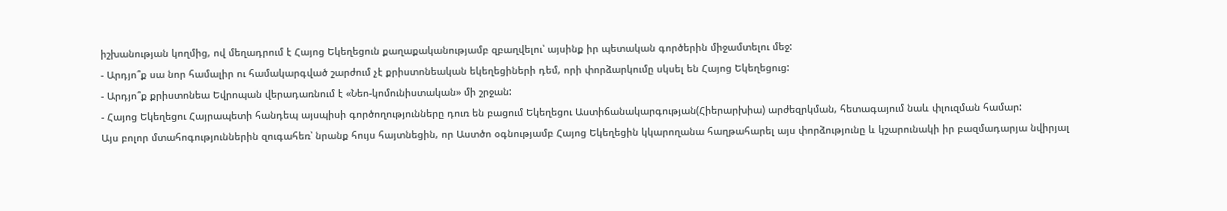իշխանության կողմից, ով մեղադրում է Հայոց Եկեղեցուն քաղաքականությամբ զբաղվելու՝ այսինք իր պետական գործերին միջամտելու մեջ:
- Արդյո՞ք սա նոր համալիր ու համակարգված շարժում չէ քրիստոնեական եկեղեցիների դեմ, որի փորձարկումը սկսել են Հայոց Եկեղեցուց:
- Արդյո՞ք քրիստոնեա Եվրոպան վերադառնում է «Նեո-կոմունիստական» մի շրջան:
- Հայոց Եկեղեցու Հայրապետի հանդեպ այսպիսի գործողությունները դուռ են բացում Եկեղեցու Աստիճանակարգության(Հիերարխիա) արժեզրկման, հետագայում նաև փլուզման համար:
Այս բոլոր մտահոգություններին զուգահեռ՝ նրանք հույս հայտնեցին, որ Աստծո օգնությամբ Հայոց Եկեղեցին կկարողանա հաղթահարել այս փորձությունը և կշարունակի իր բազմադարյա նվիրյալ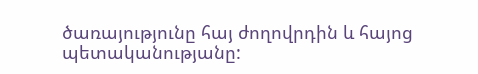ծառայությունը հայ ժողովրդին և հայոց պետականությանը: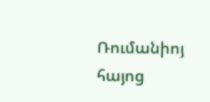Ռումանիոյ հայոց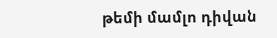թեմի մամլո դիվան